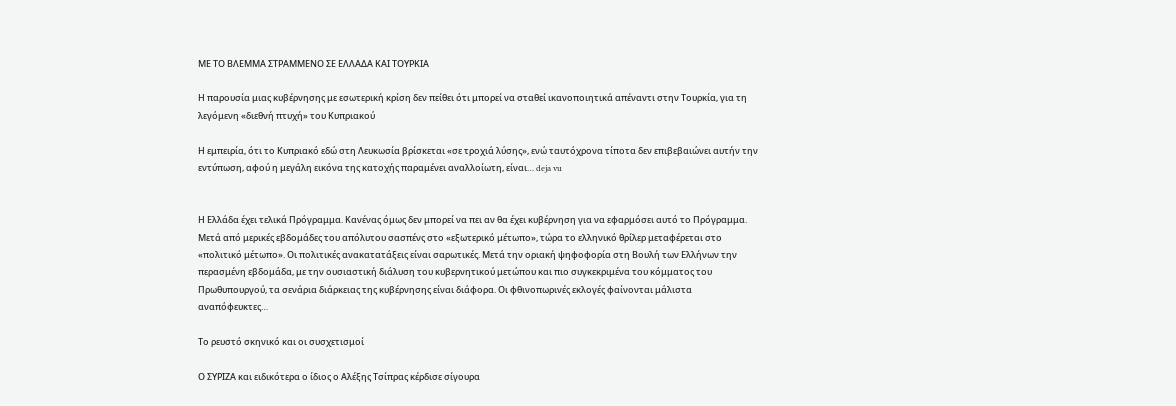ΜΕ ΤΟ ΒΛΕΜΜΑ ΣΤΡΑΜΜΕΝΟ ΣΕ ΕΛΛΑΔΑ ΚΑΙ ΤΟΥΡΚΙΑ

Η παρουσία μιας κυβέρνησης με εσωτερική κρίση δεν πείθει ότι μπορεί να σταθεί ικανοποιητικά απέναντι στην Τουρκία, για τη λεγόμενη «διεθνή πτυχή» του Κυπριακού

Η εμπειρία, ότι το Κυπριακό εδώ στη Λευκωσία βρίσκεται «σε τροχιά λύσης», ενώ ταυτόχρονα τίποτα δεν επιβεβαιώνει αυτήν την εντύπωση, αφού η μεγάλη εικόνα της κατοχής παραμένει αναλλοίωτη, είναι… deja vu


Η Ελλάδα έχει τελικά Πρόγραμμα. Κανένας όμως δεν μπορεί να πει αν θα έχει κυβέρνηση για να εφαρμόσει αυτό το Πρόγραμμα. Μετά από μερικές εβδομάδες του απόλυτου σασπένς στο «εξωτερικό μέτωπο», τώρα το ελληνικό θρίλερ μεταφέρεται στο «πολιτικό μέτωπο». Οι πολιτικές ανακατατάξεις είναι σαρωτικές. Μετά την οριακή ψηφοφορία στη Βουλή των Ελλήνων την περασμένη εβδομάδα, με την ουσιαστική διάλυση του κυβερνητικού μετώπου και πιο συγκεκριμένα του κόμματος του Πρωθυπουργού, τα σενάρια διάρκειας της κυβέρνησης είναι διάφορα. Οι φθινοπωρινές εκλογές φαίνονται μάλιστα αναπόφευκτες…

Tο ρευστό σκηνικό και οι συσχετισμοί

Ο ΣΥΡΙΖΑ και ειδικότερα ο ίδιος ο Αλέξης Τσίπρας κέρδισε σίγουρα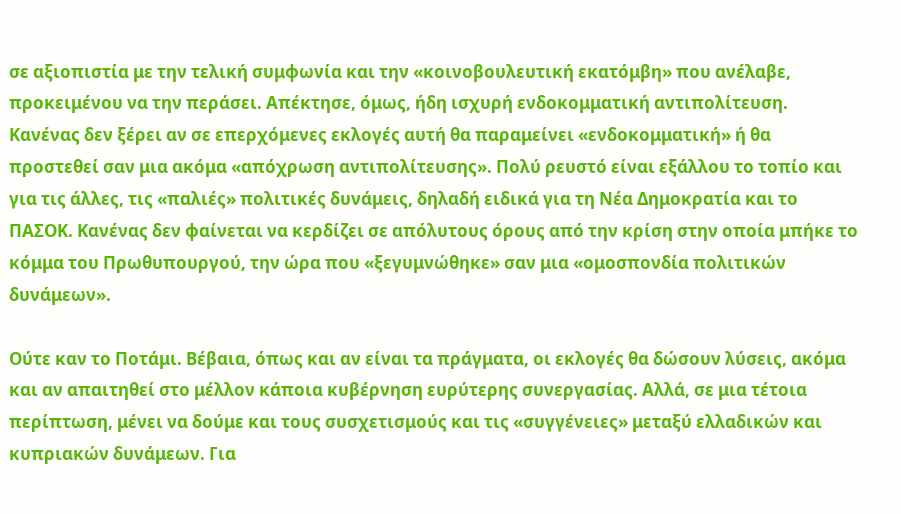σε αξιοπιστία με την τελική συμφωνία και την «κοινοβουλευτική εκατόμβη» που ανέλαβε, προκειμένου να την περάσει. Απέκτησε, όμως, ήδη ισχυρή ενδοκομματική αντιπολίτευση. Κανένας δεν ξέρει αν σε επερχόμενες εκλογές αυτή θα παραμείνει «ενδοκομματική» ή θα προστεθεί σαν μια ακόμα «απόχρωση αντιπολίτευσης». Πολύ ρευστό είναι εξάλλου το τοπίο και για τις άλλες, τις «παλιές» πολιτικές δυνάμεις, δηλαδή ειδικά για τη Νέα Δημοκρατία και το ΠΑΣΟΚ. Κανένας δεν φαίνεται να κερδίζει σε απόλυτους όρους από την κρίση στην οποία μπήκε το κόμμα του Πρωθυπουργού, την ώρα που «ξεγυμνώθηκε» σαν μια «ομοσπονδία πολιτικών δυνάμεων».

Ούτε καν το Ποτάμι. Βέβαια, όπως και αν είναι τα πράγματα, οι εκλογές θα δώσουν λύσεις, ακόμα και αν απαιτηθεί στο μέλλον κάποια κυβέρνηση ευρύτερης συνεργασίας. Αλλά, σε μια τέτοια περίπτωση, μένει να δούμε και τους συσχετισμούς και τις «συγγένειες» μεταξύ ελλαδικών και κυπριακών δυνάμεων. Για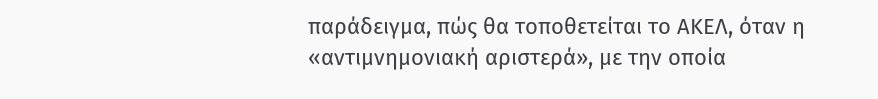παράδειγμα, πώς θα τοποθετείται το ΑΚΕΛ, όταν η «αντιμνημονιακή αριστερά», με την οποία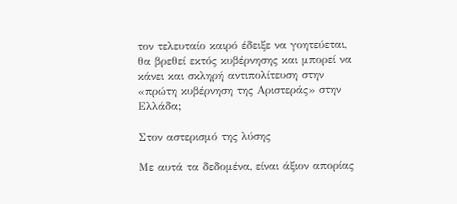τον τελευταίο καιρό έδειξε να γοητεύεται, θα βρεθεί εκτός κυβέρνησης και μπορεί να κάνει και σκληρή αντιπολίτευση στην «πρώτη κυβέρνηση της Αριστεράς» στην Ελλάδα;

Στον αστερισμό της λύσης

Με αυτά τα δεδομένα, είναι άξιον απορίας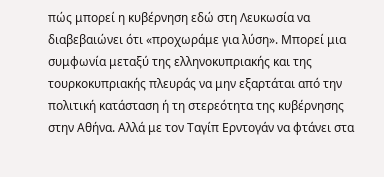πώς μπορεί η κυβέρνηση εδώ στη Λευκωσία να διαβεβαιώνει ότι «προχωράμε για λύση». Μπορεί μια συμφωνία μεταξύ της ελληνοκυπριακής και της τουρκοκυπριακής πλευράς να μην εξαρτάται από την πολιτική κατάσταση ή τη στερεότητα της κυβέρνησης στην Αθήνα. Αλλά με τον Ταγίπ Ερντογάν να φτάνει στα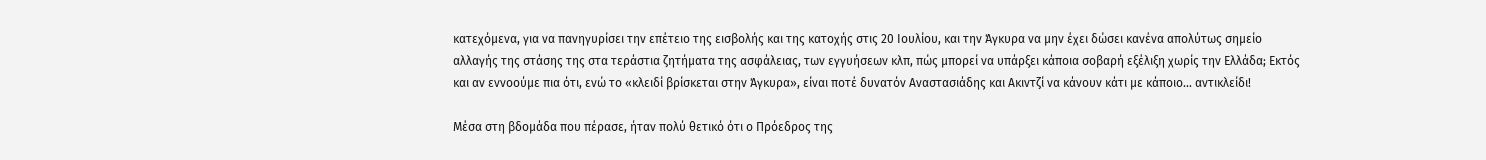κατεχόμενα, για να πανηγυρίσει την επέτειο της εισβολής και της κατοχής στις 20 Ιουλίου, και την Άγκυρα να μην έχει δώσει κανένα απολύτως σημείο αλλαγής της στάσης της στα τεράστια ζητήματα της ασφάλειας, των εγγυήσεων κλπ, πώς μπορεί να υπάρξει κάποια σοβαρή εξέλιξη χωρίς την Ελλάδα; Εκτός και αν εννοούμε πια ότι, ενώ το «κλειδί βρίσκεται στην Άγκυρα», είναι ποτέ δυνατόν Αναστασιάδης και Ακιντζί να κάνουν κάτι με κάποιο... αντικλείδι!

Μέσα στη βδομάδα που πέρασε, ήταν πολύ θετικό ότι ο Πρόεδρος της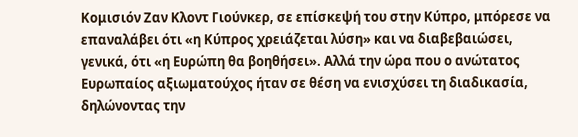Κομισιόν Ζαν Κλοντ Γιούνκερ, σε επίσκεψή του στην Κύπρο, μπόρεσε να επαναλάβει ότι «η Κύπρος χρειάζεται λύση» και να διαβεβαιώσει, γενικά, ότι «η Ευρώπη θα βοηθήσει». Αλλά την ώρα που ο ανώτατος Ευρωπαίος αξιωματούχος ήταν σε θέση να ενισχύσει τη διαδικασία, δηλώνοντας την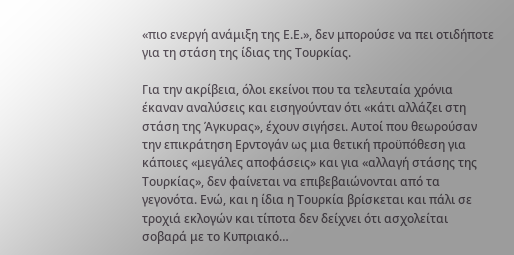«πιο ενεργή ανάμιξη της Ε.Ε.», δεν μπορούσε να πει οτιδήποτε για τη στάση της ίδιας της Τουρκίας.

Για την ακρίβεια, όλοι εκείνοι που τα τελευταία χρόνια έκαναν αναλύσεις και εισηγούνταν ότι «κάτι αλλάζει στη στάση της Άγκυρας», έχουν σιγήσει. Αυτοί που θεωρούσαν την επικράτηση Ερντογάν ως μια θετική προϋπόθεση για κάποιες «μεγάλες αποφάσεις» και για «αλλαγή στάσης της Τουρκίας», δεν φαίνεται να επιβεβαιώνονται από τα γεγονότα. Ενώ, και η ίδια η Τουρκία βρίσκεται και πάλι σε τροχιά εκλογών και τίποτα δεν δείχνει ότι ασχολείται σοβαρά με το Κυπριακό…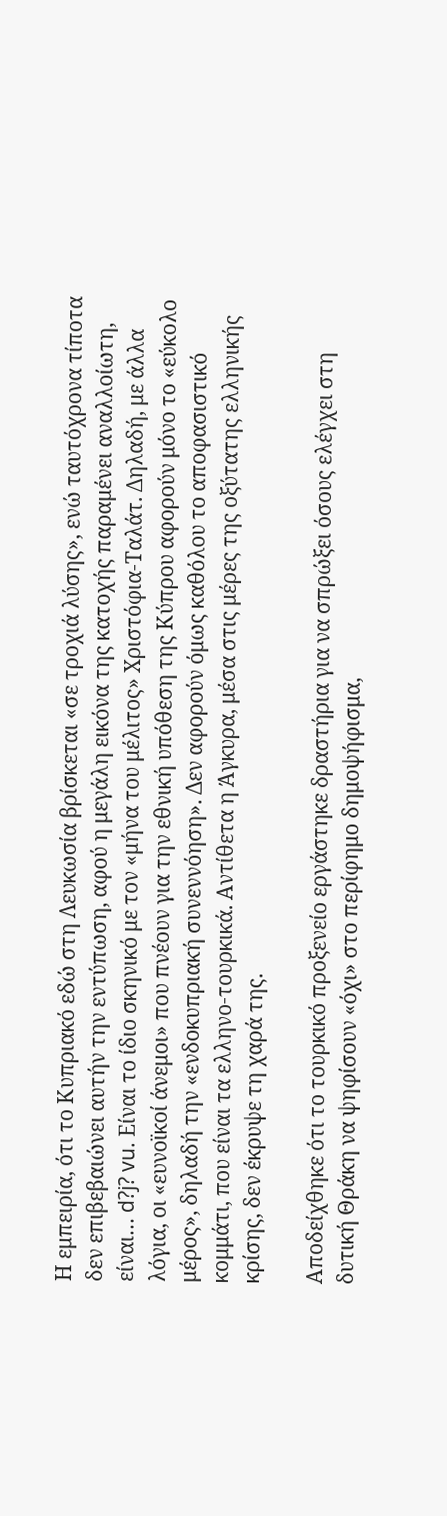Η εμπειρία, ότι το Κυπριακό εδώ στη Λευκωσία βρίσκεται «σε τροχιά λύσης», ενώ ταυτόχρονα τίποτα δεν επιβεβαιώνει αυτήν την εντύπωση, αφού η μεγάλη εικόνα της κατοχής παραμένει αναλλοίωτη, είναι… d?j? vu. Είναι το ίδιο σκηνικό με τον «μήνα του μέλιτος» Χριστόφια-Ταλάτ. Δηλαδή, με άλλα λόγια, οι «ευνοϊκοί άνεμοι» που πνέουν για την εθνική υπόθεση της Κύπρου αφορούν μόνο το «εύκολο μέρος», δηλαδή την «ενδοκυπριακή συνεννόηση». Δεν αφορούν όμως καθόλου το αποφασιστικό κομμάτι, που είναι τα ελληνο-τουρκικά. Αντίθετα η Άγκυρα, μέσα στις μέρες της οξύτατης ελληνικής κρίσης, δεν έκρυψε τη χαρά της.

Αποδείχθηκε ότι το τουρκικό προξενείο εργάστηκε δραστήρια για να σπρώξει όσους ελέγχει στη δυτική Θράκη να ψηφίσουν «όχι» στο περίφημο δημοψήφισμα,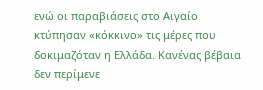ενώ οι παραβιάσεις στο Αιγαίο κτύπησαν «κόκκινο» τις μέρες που δοκιμαζόταν η Ελλάδα. Κανένας βέβαια δεν περίμενε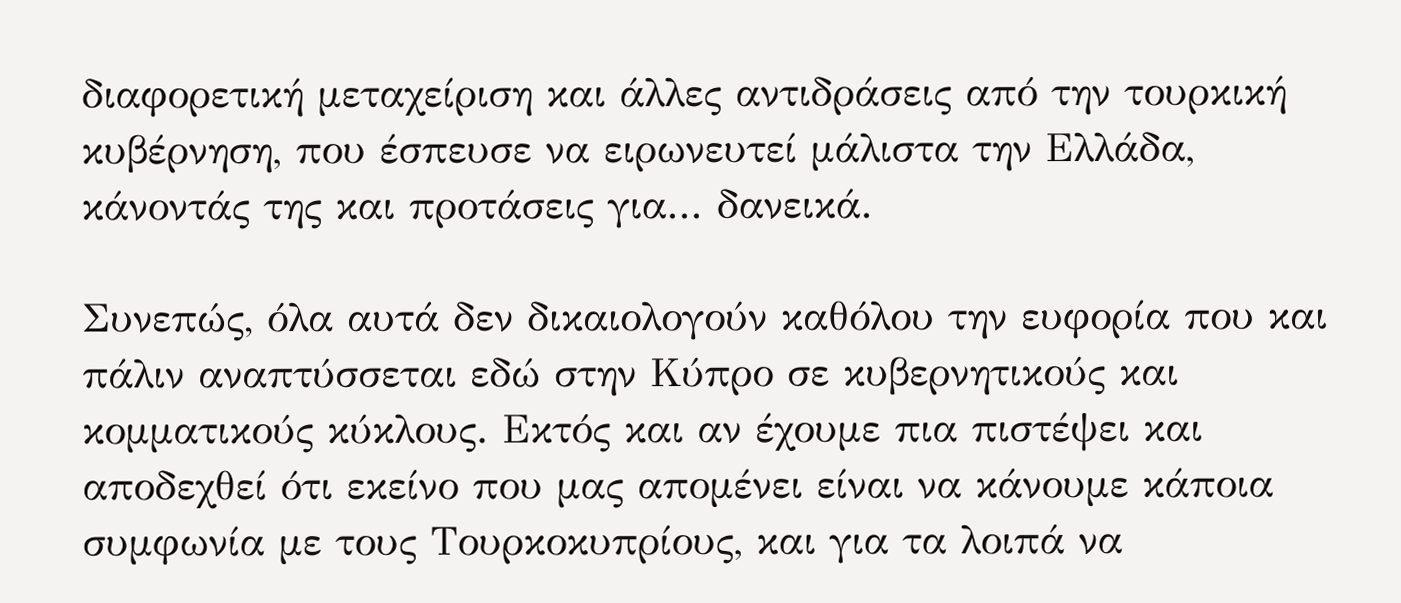διαφορετική μεταχείριση και άλλες αντιδράσεις από την τουρκική κυβέρνηση, που έσπευσε να ειρωνευτεί μάλιστα την Ελλάδα, κάνοντάς της και προτάσεις για... δανεικά.

Συνεπώς, όλα αυτά δεν δικαιολογούν καθόλου την ευφορία που και πάλιν αναπτύσσεται εδώ στην Κύπρο σε κυβερνητικούς και κομματικούς κύκλους. Εκτός και αν έχουμε πια πιστέψει και αποδεχθεί ότι εκείνο που μας απομένει είναι να κάνουμε κάποια συμφωνία με τους Τουρκοκυπρίους, και για τα λοιπά να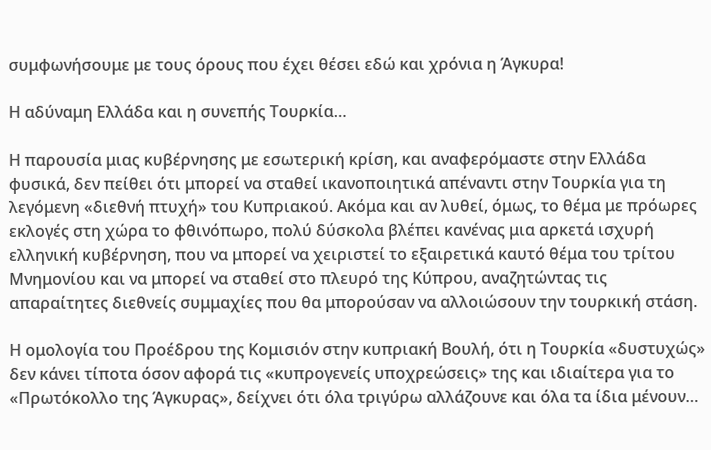συμφωνήσουμε με τους όρους που έχει θέσει εδώ και χρόνια η Άγκυρα!

Η αδύναμη Ελλάδα και η συνεπής Τουρκία…

Η παρουσία μιας κυβέρνησης με εσωτερική κρίση, και αναφερόμαστε στην Ελλάδα φυσικά, δεν πείθει ότι μπορεί να σταθεί ικανοποιητικά απέναντι στην Τουρκία για τη λεγόμενη «διεθνή πτυχή» του Κυπριακού. Ακόμα και αν λυθεί, όμως, το θέμα με πρόωρες εκλογές στη χώρα το φθινόπωρο, πολύ δύσκολα βλέπει κανένας μια αρκετά ισχυρή ελληνική κυβέρνηση, που να μπορεί να χειριστεί το εξαιρετικά καυτό θέμα του τρίτου Μνημονίου και να μπορεί να σταθεί στο πλευρό της Κύπρου, αναζητώντας τις απαραίτητες διεθνείς συμμαχίες που θα μπορούσαν να αλλοιώσουν την τουρκική στάση.

Η ομολογία του Προέδρου της Κομισιόν στην κυπριακή Βουλή, ότι η Τουρκία «δυστυχώς» δεν κάνει τίποτα όσον αφορά τις «κυπρογενείς υποχρεώσεις» της και ιδιαίτερα για το «Πρωτόκολλο της Άγκυρας», δείχνει ότι όλα τριγύρω αλλάζουνε και όλα τα ίδια μένουν…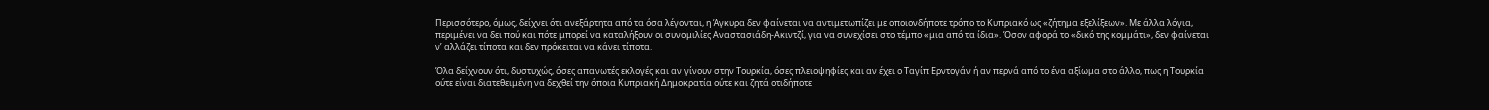Περισσότερο, όμως, δείχνει ότι ανεξάρτητα από τα όσα λέγονται, η Άγκυρα δεν φαίνεται να αντιμετωπίζει με οποιονδήποτε τρόπο το Κυπριακό ως «ζήτημα εξελίξεων». Με άλλα λόγια, περιμένει να δει πού και πότε μπορεί να καταλήξουν οι συνομιλίες Αναστασιάδη-Ακιντζί, για να συνεχίσει στο τέμπο «μια από τα ίδια». Όσον αφορά το «δικό της κομμάτι», δεν φαίνεται ν’ αλλάζει τίποτα και δεν πρόκειται να κάνει τίποτα.

Όλα δείχνουν ότι, δυστυχώς, όσες απανωτές εκλογές και αν γίνουν στην Τουρκία, όσες πλειοψηφίες και αν έχει ο Ταγίπ Ερντογάν ή αν περνά από το ένα αξίωμα στο άλλο, πως η Τουρκία ούτε είναι διατεθειμένη να δεχθεί την όποια Κυπριακή Δημοκρατία ούτε και ζητά οτιδήποτε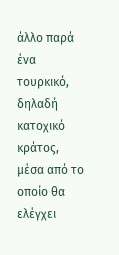άλλο παρά ένα τουρκικό, δηλαδή κατοχικό κράτος, μέσα από το οποίο θα ελέγχει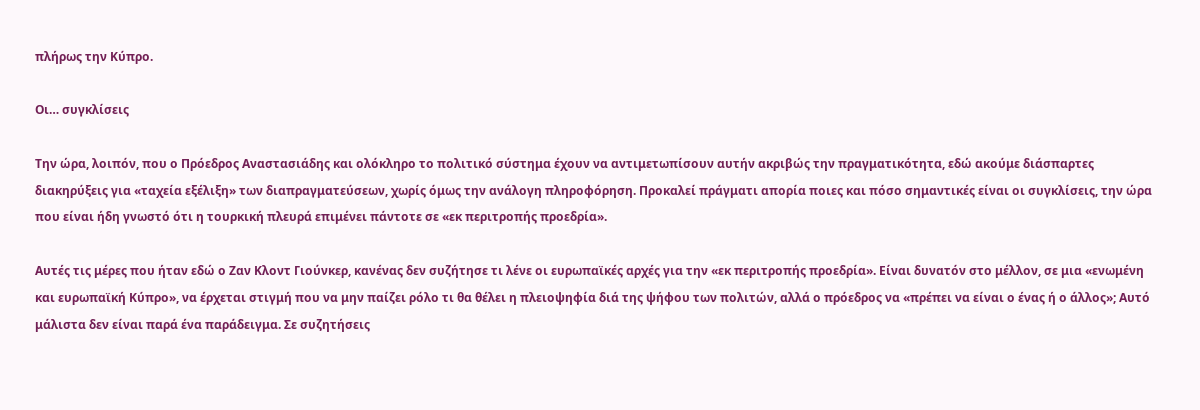πλήρως την Κύπρο.

Οι… συγκλίσεις

Την ώρα, λοιπόν, που ο Πρόεδρος Αναστασιάδης και ολόκληρο το πολιτικό σύστημα έχουν να αντιμετωπίσουν αυτήν ακριβώς την πραγματικότητα, εδώ ακούμε διάσπαρτες διακηρύξεις για «ταχεία εξέλιξη» των διαπραγματεύσεων, χωρίς όμως την ανάλογη πληροφόρηση. Προκαλεί πράγματι απορία ποιες και πόσο σημαντικές είναι οι συγκλίσεις, την ώρα που είναι ήδη γνωστό ότι η τουρκική πλευρά επιμένει πάντοτε σε «εκ περιτροπής προεδρία».

Αυτές τις μέρες που ήταν εδώ ο Ζαν Κλοντ Γιούνκερ, κανένας δεν συζήτησε τι λένε οι ευρωπαϊκές αρχές για την «εκ περιτροπής προεδρία». Είναι δυνατόν στο μέλλον, σε μια «ενωμένη και ευρωπαϊκή Κύπρο», να έρχεται στιγμή που να μην παίζει ρόλο τι θα θέλει η πλειοψηφία διά της ψήφου των πολιτών, αλλά ο πρόεδρος να «πρέπει να είναι ο ένας ή ο άλλος»; Αυτό μάλιστα δεν είναι παρά ένα παράδειγμα. Σε συζητήσεις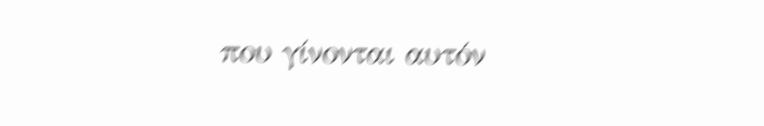που γίνονται αυτόν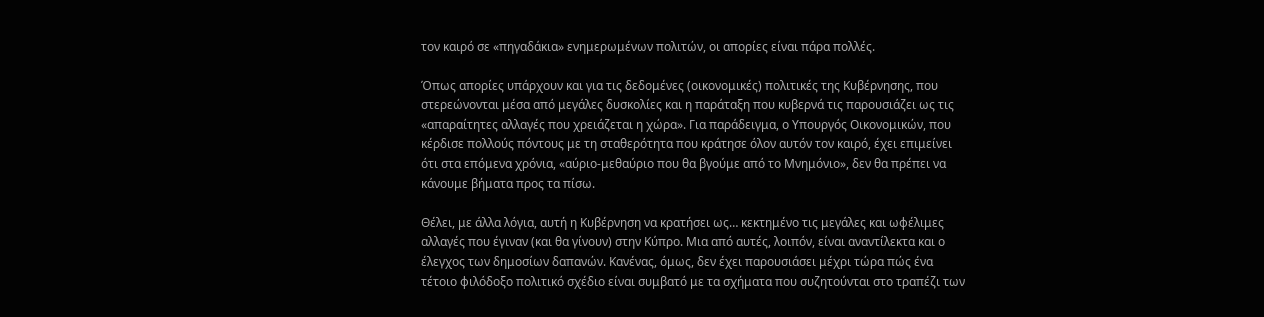τον καιρό σε «πηγαδάκια» ενημερωμένων πολιτών, οι απορίες είναι πάρα πολλές.

Όπως απορίες υπάρχουν και για τις δεδομένες (οικονομικές) πολιτικές της Κυβέρνησης, που στερεώνονται μέσα από μεγάλες δυσκολίες και η παράταξη που κυβερνά τις παρουσιάζει ως τις «απαραίτητες αλλαγές που χρειάζεται η χώρα». Για παράδειγμα, ο Υπουργός Οικονομικών, που κέρδισε πολλούς πόντους με τη σταθερότητα που κράτησε όλον αυτόν τον καιρό, έχει επιμείνει ότι στα επόμενα χρόνια, «αύριο-μεθαύριο που θα βγούμε από το Μνημόνιο», δεν θα πρέπει να κάνουμε βήματα προς τα πίσω.

Θέλει, με άλλα λόγια, αυτή η Κυβέρνηση να κρατήσει ως… κεκτημένο τις μεγάλες και ωφέλιμες αλλαγές που έγιναν (και θα γίνουν) στην Κύπρο. Μια από αυτές, λοιπόν, είναι αναντίλεκτα και ο έλεγχος των δημοσίων δαπανών. Κανένας, όμως, δεν έχει παρουσιάσει μέχρι τώρα πώς ένα τέτοιο φιλόδοξο πολιτικό σχέδιο είναι συμβατό με τα σχήματα που συζητούνται στο τραπέζι των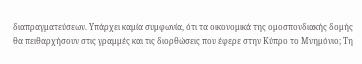διαπραγματεύσεων. Υπάρχει καμία συμφωνία, ότι τα οικονομικά της ομοσπονδιακής δομής θα πειθαρχήσουν στις γραμμές και τις διορθώσεις που έφερε στην Κύπρο το Μνημόνιο; Τη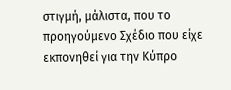στιγμή, μάλιστα, που το προηγούμενο Σχέδιο που είχε εκπονηθεί για την Κύπρο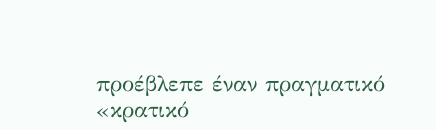προέβλεπε έναν πραγματικό «κρατικό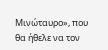Μινώταυρο», που θα ήθελε να τον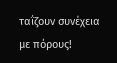ταΐζουν συνέχεια με πόρους!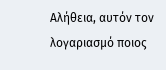Αλήθεια, αυτόν τον λογαριασμό ποιος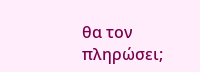θα τον πληρώσει;